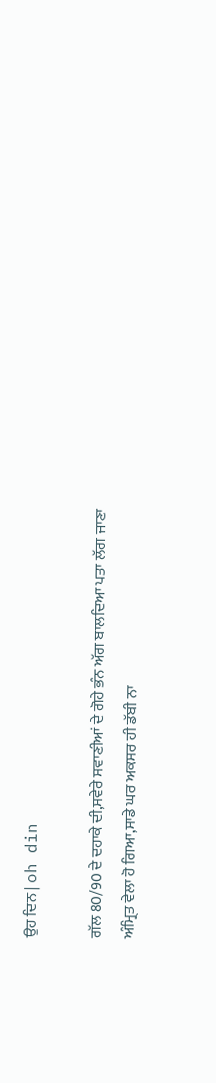ਉਹ ਦਿਨ | oh din

ਗੱਲ 80/90 ਦੇ ਦਹਾਕੇ ਦੀ,ਸਵੇਰੇ ਸਵਾਣੀਆਂ ਦੇ ਗੋਹੇ ਭੰਨ ਅੱਗ ਬਾਲਦਿਆ ਪਤਾ ਲੱਗ ਜਾਣਾ ਅੰਮ੍ਰਿਤ ਵੇਲਾ ਹੋ ਗਿਆ,ਸਾਡੇ ਘਰ ਅਕਸਰ ਹੀ ਡੱਬੀ ਨਾ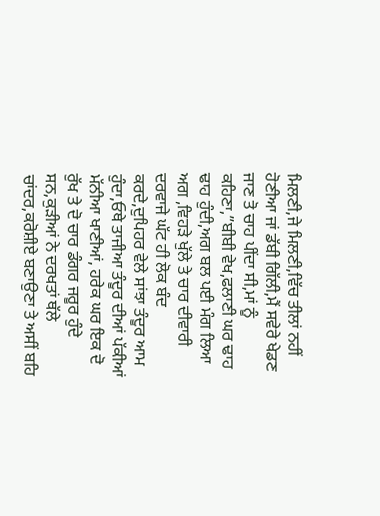ਮਿਲਣੀ,ਜੇ ਮਿਲਣੀ,ਵਿੱਚ ਤੀਲਾਂ ਨਹੀਂ ਹੋਣੀਆ ਜਾਂ ਡੱਬੀ ਗਿੱਲੀ,ਮੈਂ ਸਵੇਰੇ ਖੇਡਣ ਜਾਣ ਤੋ ਚਾਹ ਪੀਂਦਾ ਸੀ,ਮਾਂ ਨੂੰ ਕਹਿਣਾ,”ਬੀਬੀ ਵੇਖ,ਫਲਾਣੀ ਘਰ ਢਾਹ ਢਾਹ ਹੁੰਦੀ,ਅਗ ਬਲ ਪਈ ਮੰਗ ਲਿਆ ਅਗ ,ਵਿਹੜੇ ਖੁੱਲੇ ਤੇ ਚਾਰ ਦੀਵਾਰੀ ਦਰਵਾਜੇ ਘੱਟ ਹੀ ਲੋਕ ਬੰਦ ਕਰਦੇ,ਦੁਪਿਹਰ ਵੇਲੇ ਸਾਂਝਾ ਤੰਦੂਰ ਆਮ ਹੁੰਦਾ,ਓਥੇ ਤਾਜੀਆ ਤੰਦੂਰ ਦੀਆਂ ਪੱਕੀਆਂ ਮੱਨੀਆ ਖਾਣੀਆਂ, ਹਰੇਕ ਘਰ ਇਕ ਦੋ ਰੁੱਖ ਤੇ ਦੋ ਚਾਰ ਡੰਗਰ ਜਰੂਰ ਹੁੰਦੇ ਸਨ,ਕੁੜੀਆਂ ਨੇ ਦਰਖਤਾਂ ਥੱਲੇ ਚਾਂਦਰ,ਕਰੋਸ਼ੀਏ ਬਣਾਉਣਾ ਤੇ ਅਸੀਂ ਬਹਿ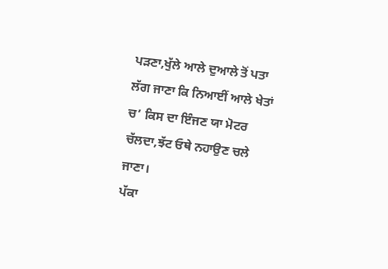ਪੜਣਾ,ਖੁੱਲੇ ਆਲੇ ਦੁਆਲੇ ਤੋਂ ਪਤਾ ਲੱਗ ਜਾਣਾ ਕਿ ਨਿਆਈਂ ਆਲੇ ਖੇਤਾਂ ਚ’ ਕਿਸ ਦਾ ਇੰਜਣ ਯਾ ਮੋਟਰ ਚੱਲਦਾ,ਝੱਟ ਓਥੇ ਨਹਾਉਣ ਚਲੇ ਜਾਣਾ।
ਪੱਕਾ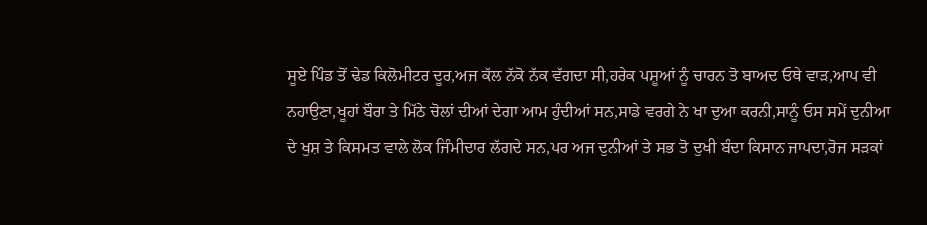ਸੂਏ ਪਿੰਡ ਤੋਂ ਢੇਡ ਕਿਲੋਮੀਟਰ ਦੂਰ,ਅਜ ਕੱਲ ਨੱਕੋ ਨੱਕ ਵੱਗਦਾ ਸੀ,ਹਰੇਕ ਪਸ਼ੂਆਂ ਨੂੰ ਚਾਰਨ ਤੋ ਬਾਅਦ ਓਥੇ ਵਾੜ,ਆਪ ਵੀ ਨਹਾਉਣਾ,ਖੂਹਾਂ ਬੌਰਾ ਤੇ ਮਿੱਠੇ ਚੋਲਾਂ ਦੀਆਂ ਦੇਗਾ ਆਮ ਹੁੰਦੀਆਂ ਸਨ,ਸਾਡੇ ਵਰਗੇ ਨੇ ਖਾ ਦੁਆ ਕਰਨੀ,ਸਾਨੂੰ ਓਸ ਸਮੇਂ ਦੁਨੀਆ ਦੇ ਖੁਸ਼ ਤੇ ਕਿਸਮਤ ਵਾਲੇ ਲੋਕ ਜਿੰਮੀਦਾਰ ਲੱਗਦੇ ਸਨ,ਪਰ ਅਜ ਦੁਨੀਆਂ ਤੇ ਸਭ ਤੋ ਦੁਖੀ ਬੰਦਾ ਕਿਸਾਨ ਜਾਪਦਾ,ਰੋਜ ਸੜਕਾਂ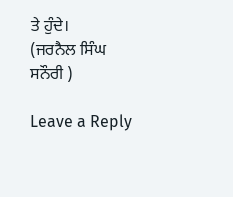ਤੇ ਹੁੰਦੇ।
(ਜਰਨੈਲ ਸਿੰਘ ਸਨੌਰੀ )

Leave a Reply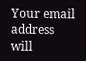Your email address will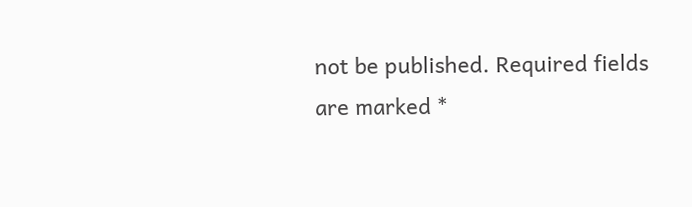not be published. Required fields are marked *